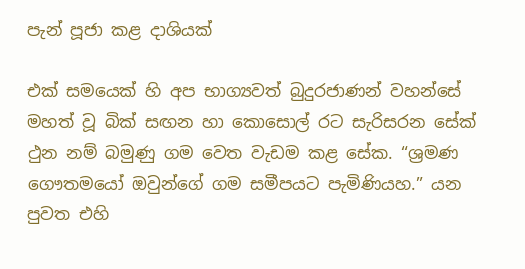පැන් පූජා කළ දාශියක්

එක් සමයෙක් හි අප භාග්‍යවත් බුදුරජාණන් වහන්සේ මහත් වූ බික් සඟන හා කොසොල් රට සැරිසරන සේක් ථුන නම් බමුණු ගම වෙත වැඩම කළ සේක. “ශ්‍රමණ ගෞතමයෝ ඔවුන්ගේ ගම සමීපයට පැමිණියහ.” යන පුවත එහි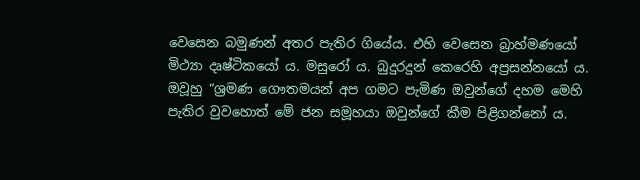වෙසෙන බමුණන් අතර පැතිර ගියේය. එහි වෙසෙන බ්‍රාහ්මණයෝ මිථ්‍යා දෘෂ්ටිකයෝ ය. මසුරෝ ය. බුදුරදුන් කෙරෙහි අප්‍රසන්නයෝ ය. ඔවූහු “ශ්‍රමණ ගෞතමයන් අප ගමට පැමිණ ඔවුන්ගේ දහම මෙහි පැතිර වුවහොත් මේ ජන සමූහයා ඔවුන්ගේ කීම පිළිගන්නෝ ය.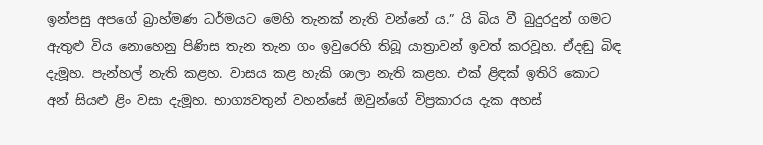ඉන්පසු අපගේ බ්‍රාහ්මණ ධර්මයට මෙහි තැනක් නැති වන්නේ ය.” යි බිය වී බුදුරදුන් ගමට ඇතුළු විය නොහෙනු පිණිස තැන තැන ගං ඉවුරෙහි තිබූ යාත්‍රාවන් ඉවත් කරවූහ. ඒදඬු බිඳ දැමූහ. පැන්හල් නැති කළහ. වාසය කළ හැකි ශාලා නැති කළහ. එක් ළිඳක් ඉතිරි කොට අන් සියළු ළිං වසා දැමූහ. භාග්‍යවතුන් වහන්සේ ඔවුන්ගේ විප්‍රකාරය දැක අහස්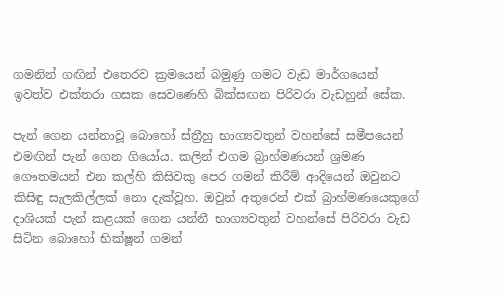ගමනින් ගඟින් එතෙරව ක්‍රමයෙන් බමුණු ගමට වැඩ මාර්ගයෙන් ඉවත්ව එක්තරා ගසක සෙවණෙහි බික්සඟන පිරිවරා වැඩහුන් සේක.

පැන් ගෙන යන්නාවූ බොහෝ ස්ත්‍රීහු භාග්‍යවතුන් වහන්සේ සමීපයෙන් එමඟින් පැන් ගෙන ගියෝය. කලින් එගම බ්‍රාහ්මණයන් ශ්‍රමණ ගෞතමයන් එන කල්හි කිසිවකු පෙර ගමන් කිරීම් ආදියෙන් ඔවුනට කිසිඳු සැලකිල්ලක් නො දැක්වූහ. ඔවුන් අතුරෙන් එක් බ්‍රාහ්මණයෙකුගේ දාශියක් පැන් කළයක් ගෙන යන්නී භාග්‍යවතුන් වහන්සේ පිරිවරා වැඩ සිටින බොහෝ භික්ෂූන් ගමන්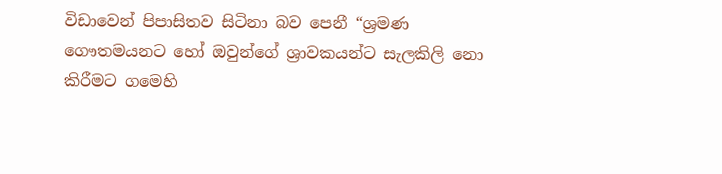විඩාවෙන් පිපාසිතව සිටිනා බව පෙනී “ශ්‍රමණ ගෞතමයනට හෝ ඔවුන්ගේ ශ්‍රාවකයන්ට සැලකිලි නො කිරීමට ගමෙහි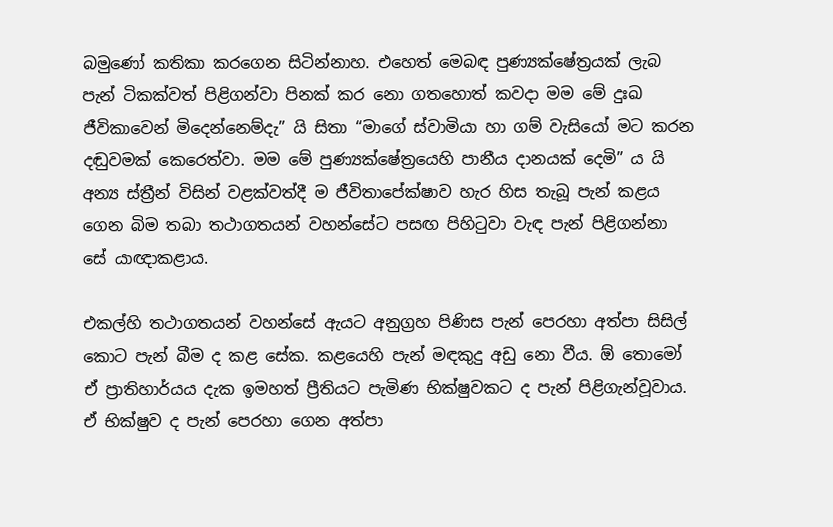බමුණෝ කතිකා කරගෙන සිටින්නාහ. එහෙත් මෙබඳ පුණ්‍යක්ෂේත්‍රයක් ලැබ පැන් ටිකක්වත් පිළිගන්වා පිනක් කර නො ගතහොත් කවදා මම මේ දුඃඛ ජීවිකාවෙන් මිදෙන්නෙම්දැ” යි සිතා “මාගේ ස්වාමියා හා ගම් වැසියෝ මට කරන දඬුවමක් කෙරෙත්වා. මම මේ පුණ්‍යක්ෂේත්‍රයෙහි පානීය දානයක් දෙමි” ය යි අන්‍ය ස්ත්‍රීන් විසින් වළක්වත්දී ම ජීවිතාපේක්ෂාව හැර හිස තැබූ පැන් කළය ගෙන බිම තබා තථාගතයන් වහන්සේට පසඟ පිහිටුවා වැඳ පැන් පිළිගන්නා සේ යාඥාකළාය.

එකල්හි තථාගතයන් වහන්සේ ඇයට අනුග්‍රහ පිණිස පැන් පෙරහා අත්පා සිසිල් කොට පැන් බීම ද කළ සේක. කළයෙහි පැන් මඳකුදු අඩු නො වීය. ඕ තොමෝ ඒ ප්‍රාතිහාර්යය දැක ඉමහත් ප්‍රීතියට පැමිණ භික්ෂුවකට ද පැන් පිළිගැන්වූවාය. ඒ භික්ෂුව ද පැන් පෙරහා ගෙන අත්පා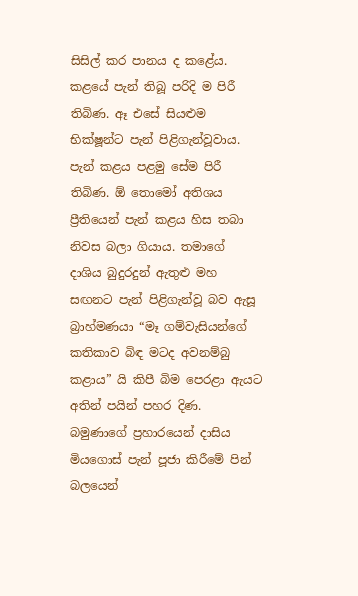සිසිල් කර පානය ද කළේය. කළයේ පැන් තිබූ පරිදි ම පිරී තිබිණ. ඈ එසේ සියළුම භික්ෂූන්ට පැන් පිළිගැන්වූවාය. පැන් කළය පළමු සේම පිරී තිබිණ. ඕ තොමෝ අතිශය ප්‍රීතියෙන් පැන් කළය හිස තබා නිවස බලා ගියාය. තමාගේ දාශිය බුදුරදුන් ඇතුළු මහ සඟනට පැන් පිළිගැන්වූ බව ඇසූ බ්‍රාහ්මණයා “මෑ ගම්වැසියන්ගේ කතිකාව බිඳ මටද අවනම්බු කළාය” යි කිපී බිම පෙරළා ඇයට අතින් පයින් පහර දිණ. බමුණාගේ ප්‍රහාරයෙන් දාසිය මියගොස් පැන් පූජා කිරීමේ පින් බලයෙන්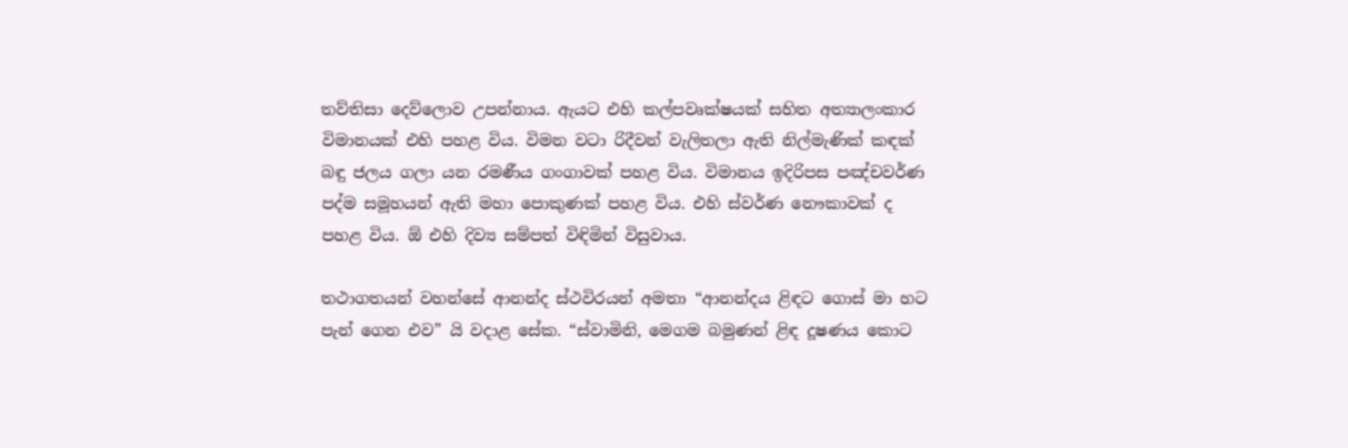තව්තිසා දෙව්ලොව උපන්නාය. ඇයට එහි කල්පවෘක්ෂයක් සහිත අත්‍යාලංකාර විමානයක් එහි පහළ විය. විමන වටා රිදීවන් වැලිතලා ඇති නිල්මැණික් කඳක් බඳු ජලය ගලා යන රමණීය ගංගාවක් පහළ විය. විමානය ඉදිරිපස පඤ්චවර්ණ පද්ම සමූහයන් ඇති මහා පොකුණක් පහළ විය. එහි ස්වර්ණ නෞකාවක් ද පහළ විය. ඕ එහි දිව්‍ය සම්පත් විඳිමින් විසුවාය.

තථාගතයන් වහන්සේ ආනන්ද ස්ථවිරයන් අමතා “ආනන්දය ළිඳට ගොස් මා හට පැන් ගෙන එව” යි වදාළ සේක. “ස්වාමිනි, මෙගම බමුණන් ළිඳ දූෂණය කොට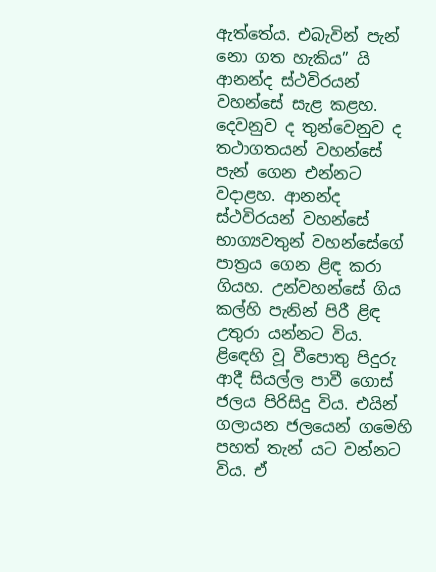ඇත්තේය. එබැවින් පැන් නො ගත හැකිය” යි ආනන්ද ස්ථවිරයන් වහන්සේ සැළ කළහ. දෙවනුව ද තුන්වෙනුව ද තථාගතයන් වහන්සේ පැන් ගෙන එන්නට වදාළහ. ආනන්ද ස්ථවිරයන් වහන්සේ භාග්‍යවතුන් වහන්සේගේ පාත්‍රය ගෙන ළිඳ කරා ගියහ. උන්වහන්සේ ගිය කල්හි පැනින් පිරී ළිඳ උතුරා යන්නට විය. ළිඳෙහි වූ වීපොතු පිදුරු ආදී සියල්ල පාවී ගොස් ජලය පිරිසිදු විය. එයින් ගලායන ජලයෙන් ගමෙහි පහත් තැන් යට වන්නට විය. ඒ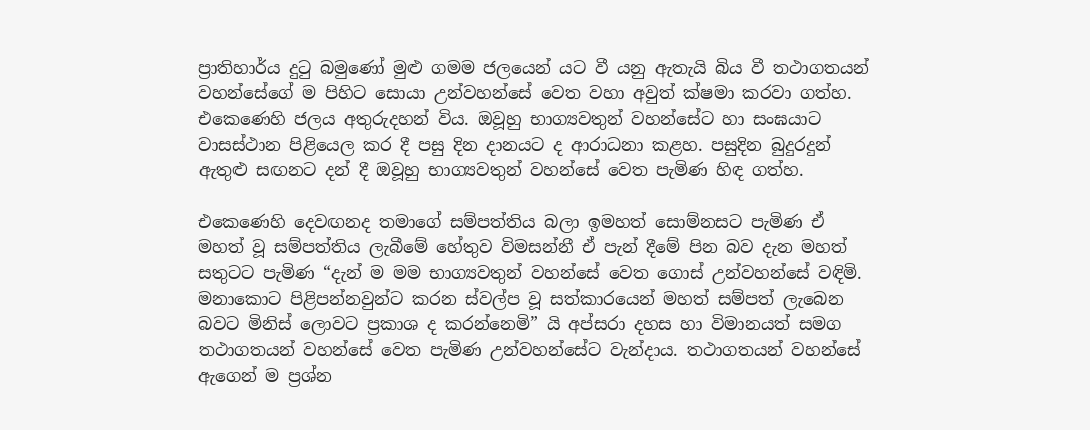ප්‍රාතිහාර්ය දුටු බමුණෝ මුළු ගමම ජලයෙන් යට වී යනු ඇතැයි බිය වී තථාගතයන් වහන්සේගේ ම පිහිට සොයා උන්වහන්සේ වෙත වහා අවුත් ක්ෂමා කරවා ගත්හ. එකෙණෙහි ජලය අතුරුදහන් විය. ඔවූහු භාග්‍යවතුන් වහන්සේට හා සංඝයාට වාසස්ථාන පිළියෙල කර දී පසු දින දානයට ද ආරාධනා කළහ. පසුදින බුදුරදුන් ඇතුළු සඟනට දන් දී ඔවූහු භාග්‍යවතුන් වහන්සේ වෙත පැමිණ හිඳ ගත්හ.

එකෙණෙහි දෙවඟනද තමාගේ සම්පත්තිය බලා ඉමහත් සොම්නසට පැමිණ ඒ මහත් වූ සම්පත්තිය ලැබීමේ හේතුව විමසන්නී ඒ පැන් දීමේ පින බව දැන මහත් සතුටට පැමිණ “දැන් ම මම භාග්‍යවතුන් වහන්සේ වෙත ගොස් උන්වහන්සේ වඳිමි. මනාකොට පිළිපන්නවුන්ට කරන ස්වල්ප වූ සත්කාරයෙන් මහත් සම්පත් ලැබෙන බවට මිනිස් ලොවට ප්‍රකාශ ද කරන්නෙමි” යි අප්සරා දහස හා විමානයත් සමග තථාගතයන් වහන්සේ වෙත පැමිණ උන්වහන්සේට වැන්දාය. තථාගතයන් වහන්සේ ඇගෙන් ම ප්‍රශ්න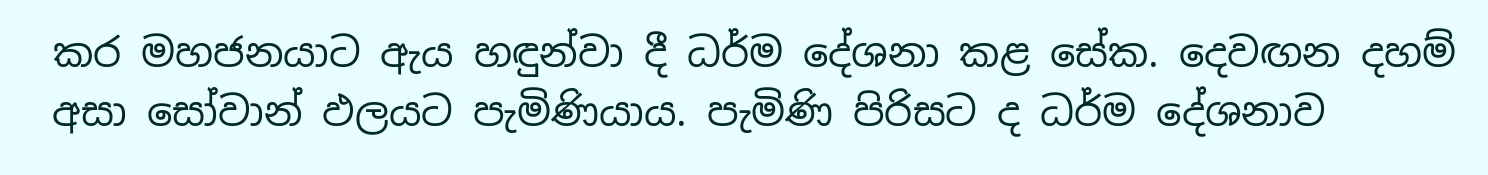කර මහජනයාට ඇය හඳුන්වා දී ධර්ම දේශනා කළ සේක. දෙවඟන දහම් අසා සෝවාන් ඵලයට පැමිණියාය. පැමිණි පිරිසට ද ධර්ම දේශනාව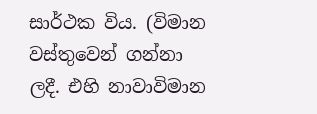සාර්ථක විය. (විමාන වස්තුවෙන් ගන්නා ලදී. එහි නාවාවිමාන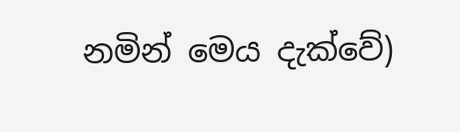නමින් මෙය දැක්වේ)